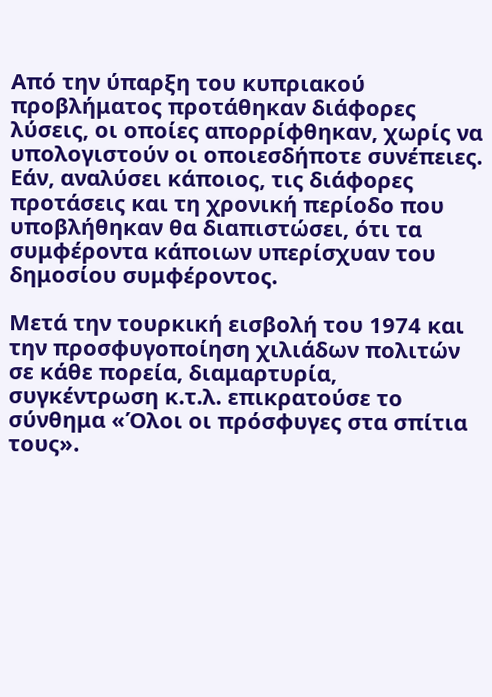Από την ύπαρξη του κυπριακού προβλήματος προτάθηκαν διάφορες λύσεις, οι οποίες απορρίφθηκαν, χωρίς να υπολογιστούν οι οποιεσδήποτε συνέπειες. Εάν, αναλύσει κάποιος, τις διάφορες προτάσεις και τη χρονική περίοδο που υποβλήθηκαν θα διαπιστώσει, ότι τα συμφέροντα κάποιων υπερίσχυαν του δημοσίου συμφέροντος.

Μετά την τουρκική εισβολή του 1974 και την προσφυγοποίηση χιλιάδων πολιτών σε κάθε πορεία, διαμαρτυρία, συγκέντρωση κ.τ.λ. επικρατούσε το σύνθημα «Όλοι οι πρόσφυγες στα σπίτια τους».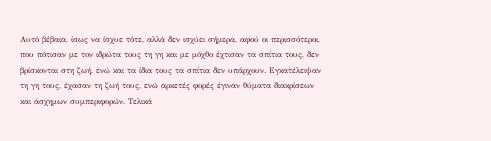Αυτό βέβαια, ίσως να ίσχυε τότε, αλλά δεν ισχύει σήμερα, αφού οι περισσότεροι, που πότισαν με τον ιδρώτα τους τη γη και με μόχθο έχτισαν τα σπίτια τους, δεν βρίσκονται στη ζωή, ενώ και τα ίδια τους τα σπίτια δεν υπάρχουν. Εγκατέλειψαν τη γη τους, έχασαν τη ζωή τους, ενώ αρκετές φορές έγιναν θύματα διακρίσεων και άσχημων συμπεριφορών. Τελικά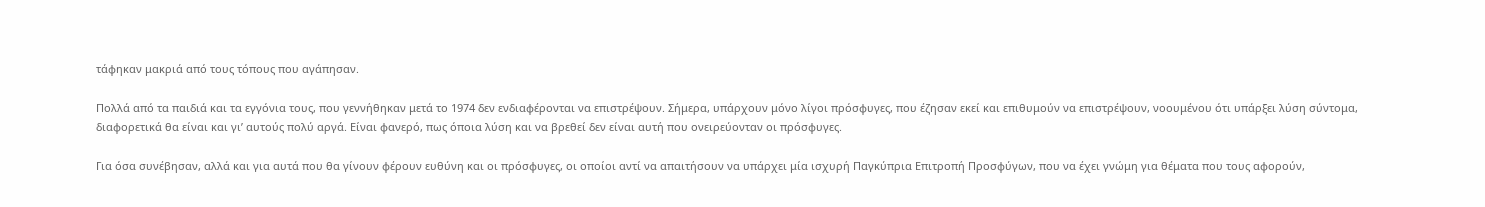τάφηκαν μακριά από τους τόπους που αγάπησαν.

Πολλά από τα παιδιά και τα εγγόνια τους, που γεννήθηκαν μετά το 1974 δεν ενδιαφέρονται να επιστρέψουν. Σήμερα, υπάρχουν μόνο λίγοι πρόσφυγες, που έζησαν εκεί και επιθυμούν να επιστρέψουν, νοουμένου ότι υπάρξει λύση σύντομα, διαφορετικά θα είναι και γι’ αυτούς πολύ αργά. Είναι φανερό, πως όποια λύση και να βρεθεί δεν είναι αυτή που ονειρεύονταν οι πρόσφυγες.

Για όσα συνέβησαν, αλλά και για αυτά που θα γίνουν φέρουν ευθύνη και οι πρόσφυγες, οι οποίοι αντί να απαιτήσουν να υπάρχει μία ισχυρή Παγκύπρια Επιτροπή Προσφύγων, που να έχει γνώμη για θέματα που τους αφορούν,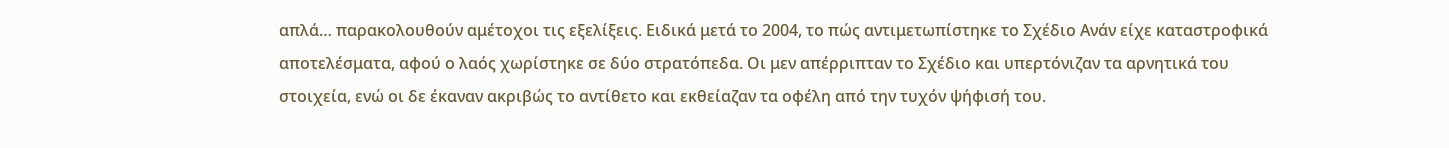απλά… παρακολουθούν αμέτοχοι τις εξελίξεις. Ειδικά μετά το 2004, το πώς αντιμετωπίστηκε το Σχέδιο Ανάν είχε καταστροφικά αποτελέσματα, αφού ο λαός χωρίστηκε σε δύο στρατόπεδα. Οι μεν απέρριπταν το Σχέδιο και υπερτόνιζαν τα αρνητικά του στοιχεία, ενώ οι δε έκαναν ακριβώς το αντίθετο και εκθείαζαν τα οφέλη από την τυχόν ψήφισή του.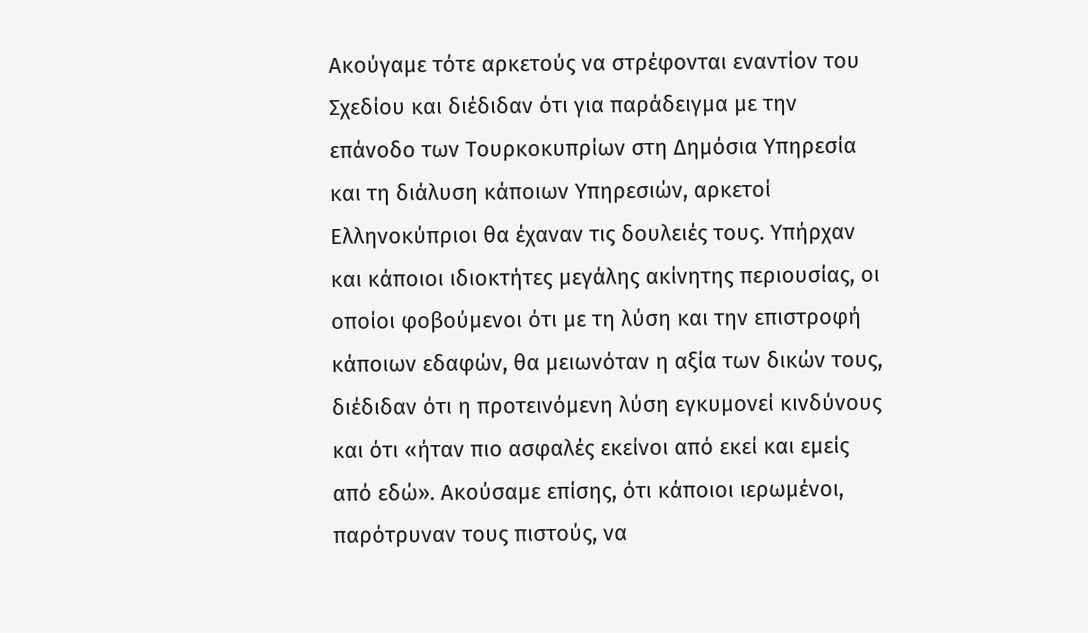Ακούγαμε τότε αρκετούς να στρέφονται εναντίον του Σχεδίου και διέδιδαν ότι για παράδειγμα με την επάνοδο των Τουρκοκυπρίων στη Δημόσια Υπηρεσία και τη διάλυση κάποιων Υπηρεσιών, αρκετοί Ελληνοκύπριοι θα έχαναν τις δουλειές τους. Υπήρχαν και κάποιοι ιδιοκτήτες μεγάλης ακίνητης περιουσίας, οι οποίοι φοβούμενοι ότι με τη λύση και την επιστροφή κάποιων εδαφών, θα μειωνόταν η αξία των δικών τους, διέδιδαν ότι η προτεινόμενη λύση εγκυμονεί κινδύνους και ότι «ήταν πιο ασφαλές εκείνοι από εκεί και εμείς από εδώ». Ακούσαμε επίσης, ότι κάποιοι ιερωμένοι, παρότρυναν τους πιστούς, να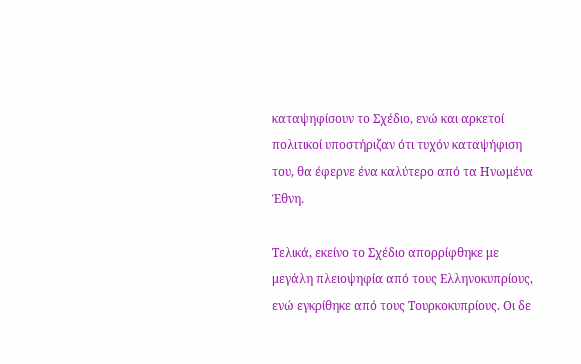καταψηφίσουν το Σχέδιο, ενώ και αρκετοί πολιτικοί υποστήριζαν ότι τυχόν καταψήφιση του, θα έφερνε ένα καλύτερο από τα Ηνωμένα Έθνη.

Τελικά, εκείνο το Σχέδιο απορρίφθηκε με μεγάλη πλειοψηφία από τους Ελληνοκυπρίους, ενώ εγκρίθηκε από τους Τουρκοκυπρίους. Οι δε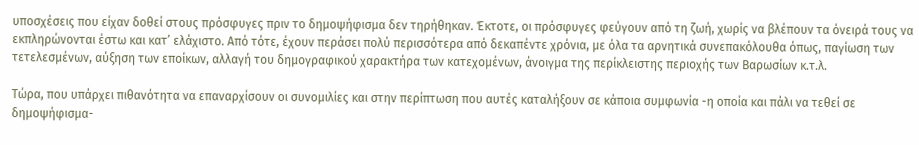υποσχέσεις που είχαν δοθεί στους πρόσφυγες πριν το δημοψήφισμα δεν τηρήθηκαν. Έκτοτε, οι πρόσφυγες φεύγουν από τη ζωή, χωρίς να βλέπουν τα όνειρά τους να εκπληρώνονται έστω και κατ’ ελάχιστο. Από τότε, έχουν περάσει πολύ περισσότερα από δεκαπέντε χρόνια, με όλα τα αρνητικά συνεπακόλουθα όπως, παγίωση των τετελεσμένων, αύξηση των εποίκων, αλλαγή του δημογραφικού χαρακτήρα των κατεχομένων, άνοιγμα της περίκλειστης περιοχής των Βαρωσίων κ.τ.λ.

Τώρα, που υπάρχει πιθανότητα να επαναρχίσουν οι συνομιλίες και στην περίπτωση που αυτές καταλήξουν σε κάποια συμφωνία -η οποία και πάλι να τεθεί σε δημοψήφισμα-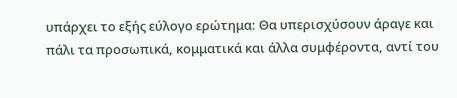υπάρχει το εξής εύλογο ερώτημα: Θα υπερισχύσουν άραγε και πάλι τα προσωπικά, κομματικά και άλλα συμφέροντα, αντί του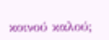κοινού καλού;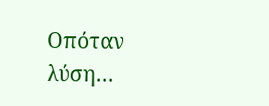Οπόταν λύση…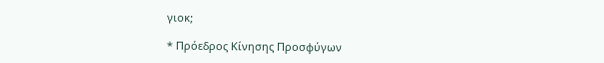γιοκ;

* Πρόεδρος Κίνησης Προσφύγων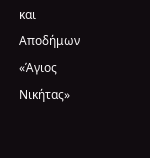και Αποδήμων «Άγιος Νικήτας»